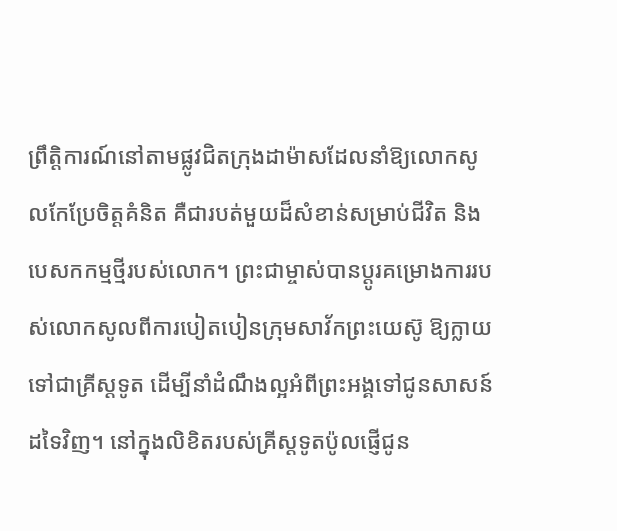ព្រឹត្តិការណ៍នៅតាមផ្លូវជិតក្រុងដាម៉ាសដែលនាំឱ្យលោកសូលកែប្រែចិត្តគំនិត គឺជារបត់មួយដ៏សំខាន់សម្រាប់ជីវិត និងបេសកកម្មថ្មីរបស់លោក។ ព្រះជាម្ចាស់បានប្តូរគម្រោងការរបស់លោកសូលពីការបៀតបៀនក្រុមសាវ័កព្រះយេស៊ូ ឱ្យក្លាយទៅជាគ្រីស្តទូត ដើម្បីនាំដំណឹងល្អអំពីព្រះអង្គទៅជូនសាសន៍ដទៃវិញ។ នៅក្នុងលិខិតរបស់គ្រីស្តទូតប៉ូលផ្ញើជូន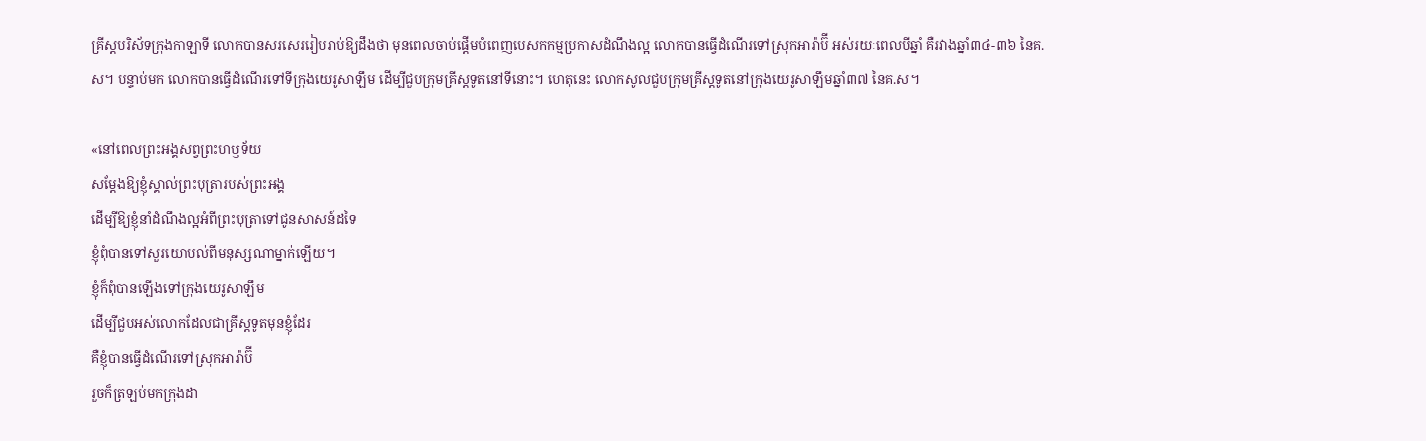គ្រីស្តបរិស័ទក្រុងកាឡាទី លោកបានសរសេររៀបរាប់ឱ្យដឹងថា មុនពេលចាប់ផ្ដើមបំពេញបេសកកម្មប្រកាសដំណឹងល្អ លោកបានធ្វើដំណើរទៅស្រុកអារ៉ាប៊ី អស់រយៈពេលបីឆ្នាំ គឺរវាងឆ្នាំ៣៤-៣៦ នៃគ.ស។ បន្ទាប់មក លោកបានធ្វើដំណើរទៅទីក្រុងយេរូសាឡឹម ដើម្បីជួបក្រុមគ្រីស្តទូតនៅទីនោះ។ ហេតុនេះ លោកសូលជួបក្រុមគ្រីស្តទូតនៅក្រុងយេរូសាឡឹមឆ្នាំ៣៧ នៃគ.ស។

«នៅពេលព្រះ‌អង្គសព្វព្រះ‌ហឫទ័យ
សម្ដែងឱ្យខ្ញុំស្គាល់ព្រះ‌បុត្រារបស់ព្រះ‌អង្គ
ដើម្បីឱ្យខ្ញុំនាំដំណឹង‌ល្អអំពីព្រះ‌បុត្រាទៅជូនសាសន៍ដទៃ
ខ្ញុំពុំបានទៅសួរយោបល់ពីមនុស្សណាម្នាក់ឡើយ។
ខ្ញុំក៏ពុំបានឡើងទៅក្រុងយេរូ‌សាឡឹម
ដើម្បីជួបអស់លោកដែលជាគ្រីស្តទូតមុនខ្ញុំដែរ
គឺខ្ញុំបានធ្វើដំណើរទៅស្រុកអារ៉ាប៊ី
រួចក៏ត្រឡប់មកក្រុងដា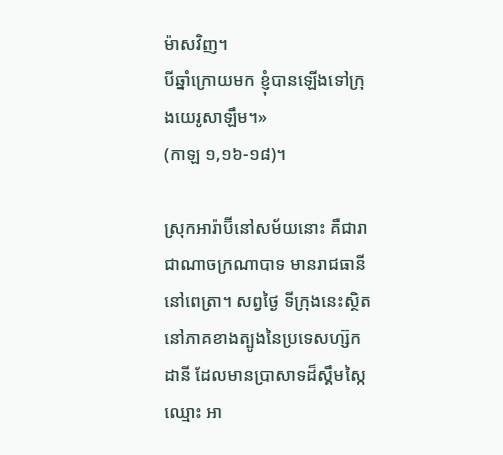ម៉ាសវិញ។
បីឆ្នាំក្រោយមក ខ្ញុំបានឡើងទៅក្រុងយេរូ‌សាឡឹម។»
(កាឡ ១,១៦-១៨)។

ស្រុកអារ៉ាប៊ីនៅសម័យនោះ គឺជារាជាណាចក្រណាបាទ មានរាជធានីនៅពេត្រា។ សព្វថ្ងៃ ទីក្រុងនេះស្ថិតនៅភាគខាងត្បូងនៃប្រទេសហ្ស៊កដានី ដែលមានប្រាសាទដ៏ស្គឹមស្កៃឈ្មោះ អា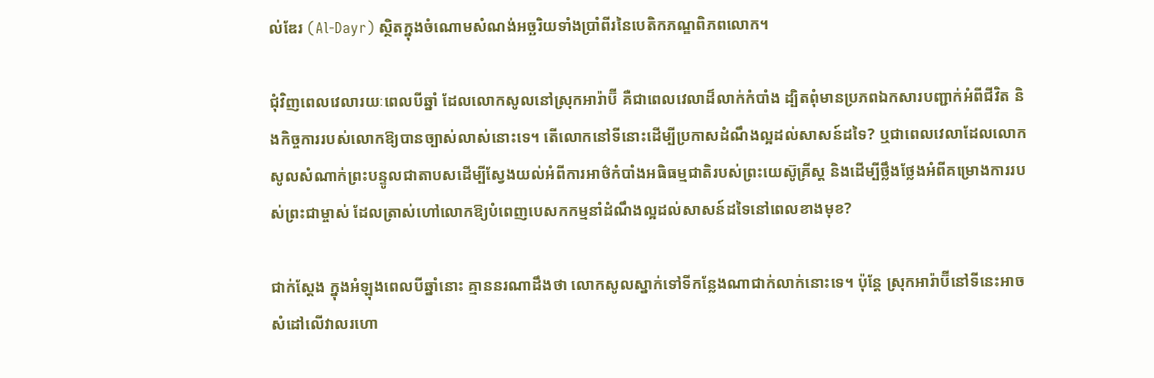ល់ឌែរ (Al-Dayr) ស្ថិតក្នុងចំណោមសំណង់អច្ឆរិយទាំងប្រាំពីរនៃបេតិកភណ្ឌពិភពលោក។

ជុំវិញពេលវេលារយៈពេលបីឆ្នាំ ដែលលោកសូលនៅស្រុកអារ៉ាប៊ី គឺជាពេលវេលាដ៏លាក់កំបាំង ដ្បិតពុំមានប្រភពឯកសារបញ្ជាក់អំពីជីវិត និងកិច្ចការរបស់លោកឱ្យបានច្បាស់លាស់នោះទេ។ តើលោកនៅទីនោះដើម្បីប្រកាសដំណឹងល្អដល់សាសន៍ដទៃ? ឬជាពេលវេលាដែលលោកសូលសំណាក់ព្រះបន្ទូលជាតាបសដើម្បីស្វែងយល់អំពីការអាថ៌កំបាំងអធិធម្មជាតិរបស់ព្រះយេស៊ូគ្រីស្ត និងដើម្បីថ្លឹងថ្លែងអំពីគម្រោងការរបស់ព្រះជាម្ចាស់ ដែលត្រាស់ហៅលោកឱ្យបំពេញបេសកកម្មនាំដំណឹងល្អដល់សាសន៍ដទៃនៅពេលខាងមុខ?

ជាក់ស្តែង ក្នុងអំឡុងពេលបីឆ្នាំនោះ គ្មាននរណាដឹងថា លោកសូលស្នាក់ទៅទីកន្លែងណាជាក់លាក់នោះទេ។ ប៉ុន្ដែ ស្រុកអារ៉ាប៊ីនៅទីនេះអាចសំដៅលើវាលរហោ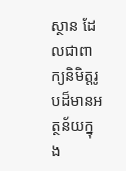ស្ថាន ដែលជាពាក្យនិមិត្តរូបដ៏មានអត្ថន័យក្នុង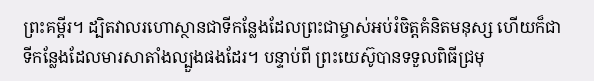ព្រះគម្ពីរ។ ដ្បិតវាលរហោស្ថានជាទីកន្លែងដែលព្រះជាម្ចាស់អប់រំចិត្តគំនិតមនុស្ស ហើយក៏ជាទីកន្លែងដែលមារសាតាំងល្បួងផងដែរ។ បន្ទាប់ពី ព្រះយេស៊ូបានទទួលពិធីជ្រមុ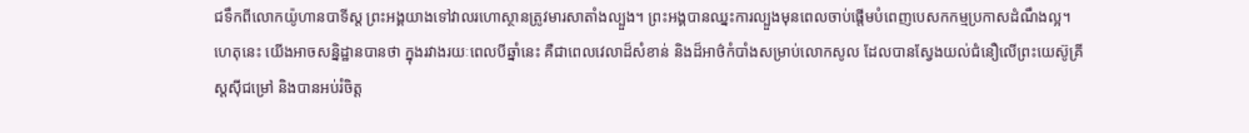ជទឹកពីលោកយ៉ូហានបាទីស្ត ព្រះអង្គយាងទៅវាលរហោស្ថានត្រូវមារសាតាំងល្បួង។ ព្រះអង្គបានឈ្នះការល្បួងមុនពេលចាប់ផ្តើមបំពេញបេសកកម្មប្រកាសដំណឹងល្អ។ ហេតុនេះ យើងអាចសន្និដ្ឋានបានថា ក្នុងរវាងរយៈពេលបីឆ្នាំនេះ គឺជាពេលវេលាដ៏សំខាន់ និងដ៏អាថ៌កំបាំងសម្រាប់លោកសូល ដែលបានស្វែងយល់ជំនឿលើព្រះយេស៊ូគ្រីស្តស៊ីជម្រៅ និងបានអប់រំចិត្ត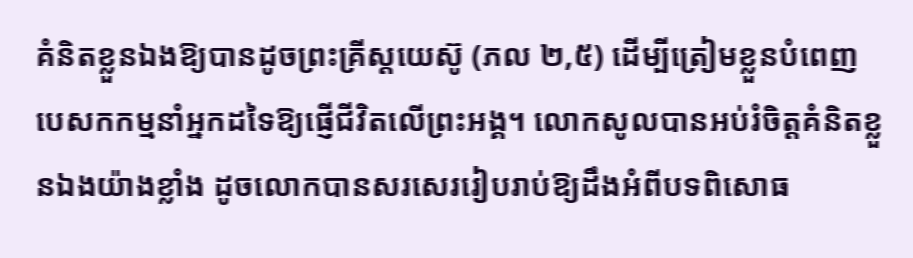គំនិតខ្លួនឯងឱ្យបានដូចព្រះគ្រីស្តយេស៊ូ (ភល ២,៥) ដើម្បីត្រៀមខ្លួនបំពេញបេសកកម្មនាំអ្នកដទៃឱ្យផ្ញើជីវិតលើព្រះអង្គ។ លោកសូលបានអប់រំចិត្តគំនិតខ្លួនឯងយ៉ាងខ្លាំង ដូចលោកបានសរសេររៀបរាប់ឱ្យដឹងអំពីបទពិសោធ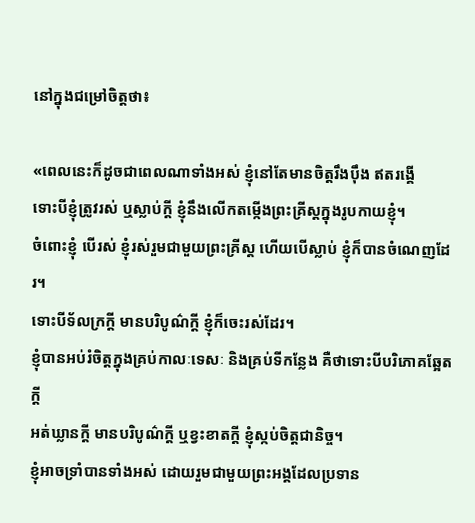នៅក្នុងជម្រៅចិត្តថា៖

«ពេលនេះក៏ដូចជាពេលណាទាំងអស់ ខ្ញុំនៅតែមានចិត្តរឹង‌ប៉ឹង ឥតរង្គើ
ទោះ‌បីខ្ញុំត្រូវរស់ ឬស្លាប់ក្តី ខ្ញុំនឹងលើកតម្កើងព្រះ‌គ្រីស្តក្នុងរូបកាយខ្ញុំ។
ចំពោះខ្ញុំ បើរស់ ខ្ញុំរស់រួមជាមួយព្រះ‌គ្រីស្ត ហើយបើស្លាប់ ខ្ញុំក៏បានចំណេញដែរ។
ទោះ‌បីទ័លក្រក្តី មានបរិបូណ៌ក្តី ខ្ញុំក៏ចេះរស់ដែរ។
ខ្ញុំបានអប់រំចិត្តក្នុងគ្រប់កាលៈ‌ទេសៈ និងគ្រប់ទីកន្លែង គឺថាទោះបីបរិភោគឆ្អែតក្តី
អត់ឃ្លានក្តី មានបរិបូណ៌ក្តី ឬខ្វះខាតក្តី ខ្ញុំស្កប់ចិត្តជា‌និច្ច។
ខ្ញុំអាចទ្រាំបានទាំងអស់ ដោយរួមជាមួយព្រះ‌អង្គដែលប្រទាន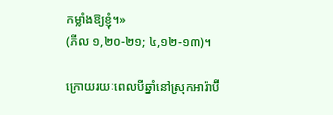កម្លាំងឱ្យខ្ញុំ។»
(ភីល ១,២០-២១; ៤,១២-១៣)។

ក្រោយរយៈពេលបីឆ្នាំនៅស្រុកអារ៉ាប៊ី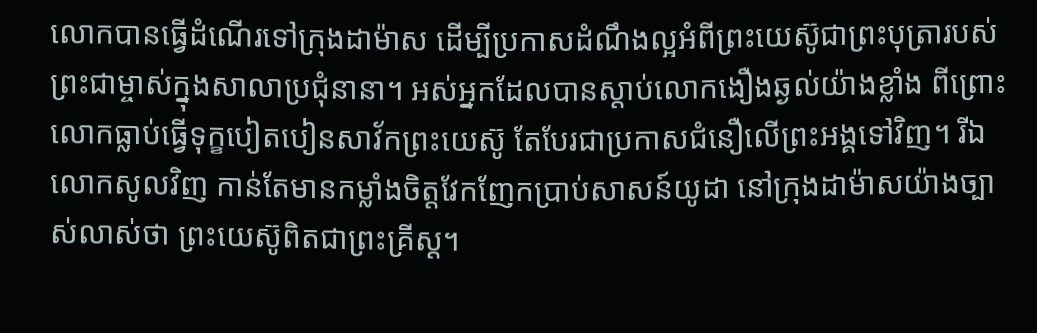លោកបានធ្វើដំណើរទៅក្រុងដាម៉ាស ដើម្បីប្រកាសដំណឹងល្អអំពីព្រះយេស៊ូជាព្រះបុត្រារបស់ព្រះជាម្ចាស់ក្នុងសាលាប្រជុំនានា។ អស់អ្នកដែលបានស្តាប់លោកងឿង‌ឆ្ងល់យ៉ាងខ្លាំង ពីព្រោះលោកធ្លាប់ធ្វើទុក្ខបៀតបៀនសាវ័កព្រះយេស៊ូ តែបែរជាប្រកាសជំនឿលើព្រះអង្គទៅវិញ។ រីឯលោកសូលវិញ កាន់តែមានកម្លាំងចិត្តវែក‌ញែកប្រាប់សាសន៍យូដា នៅក្រុងដាម៉ាសយ៉ាងច្បាស់លាស់ថា ព្រះ‌យេស៊ូពិតជាព្រះ‌គ្រីស្ដ។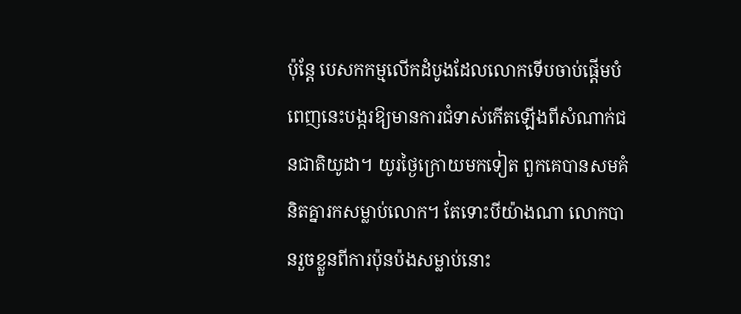ប៉ុន្តែ បេសកកម្មលើកដំបូងដែលលោកទើបចាប់ផ្ដើមបំពេញនេះបង្ករឱ្យមានការជំទាស់កើតឡើងពីសំណាក់ជនជាតិយូដា។ យូរថ្ងៃក្រោយមកទៀត ពួកគេបានសមគំនិតគ្នារកសម្លាប់លោក។ តែទោះបីយ៉ាងណា លោកបានរួចខ្លួនពីការប៉ុនប៉ងសម្លាប់នោះ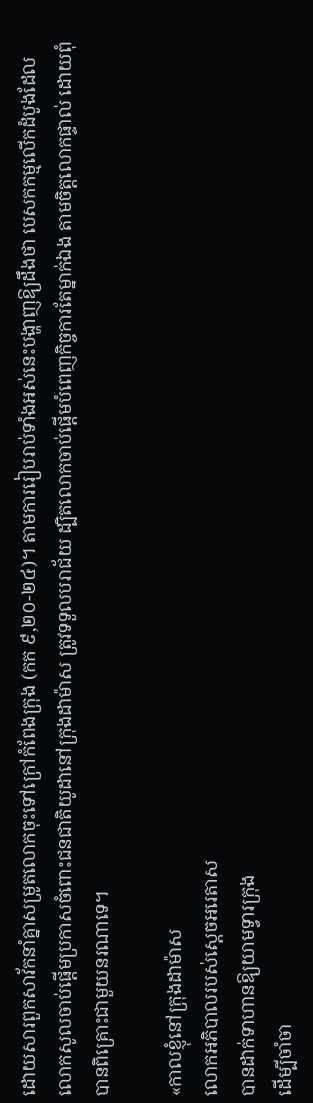ដោយសារពួកសាវ័កនាំគ្នាសម្រូតលោកចុះទៅក្រៅកំពែងក្រុង (កក ៩,២០-២៤)។ តាមការរៀបរាប់ទាំងអស់នេះបង្ហាញឱ្យដឹងថា បេសកកម្មលើកដំបូងដែលលោកសូលចាប់ផ្ដើមប្រកាសចំពោះជនជាតិយូដានៅក្រុងដាម៉ាស ត្រូវទទួលបរាជ័យ ដ្បិតលោកចាប់ផ្ដើមបំពេញកិច្ចការតែម្នាក់ឯង តាមចិត្តលោកផ្ទាល់ ដោយពុំបានពិគ្រោះជាមួយនរណាទេ។

«កាលខ្ញុំនៅក្រុងដាម៉ាស
លោកអភិបាលរបស់ស្ដេចអរេតាស
បានដាក់ទាហានឱ្យយាមទ្វារក្រុង
ដើម្បីចាំចា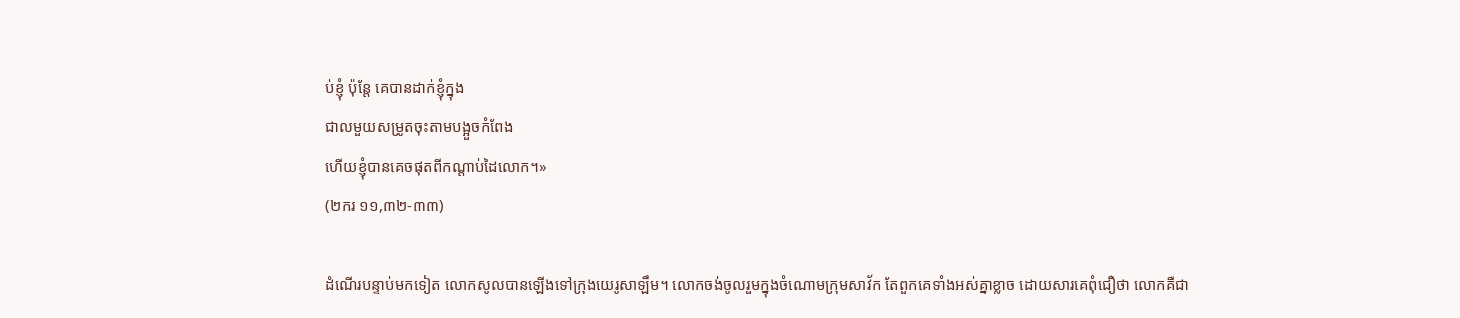ប់ខ្ញុំ ប៉ុន្តែ គេបានដាក់ខ្ញុំក្នុង
ជាលមួយសម្រូតចុះតាមបង្អួចកំពែង
ហើយខ្ញុំបានគេចផុតពីកណ្ដាប់ដៃលោក។»
(២ករ ១១,៣២-៣៣)

ដំណើរបន្ទាប់មកទៀត លោកសូលបានឡើងទៅក្រុងយេរូសាឡឹម។ លោកចង់ចូលរួមក្នុងចំណោមក្រុមសាវ័ក តែពួកគេទាំងអស់គ្នាខ្លាច ដោយសារគេពុំជឿថា លោកគឺជា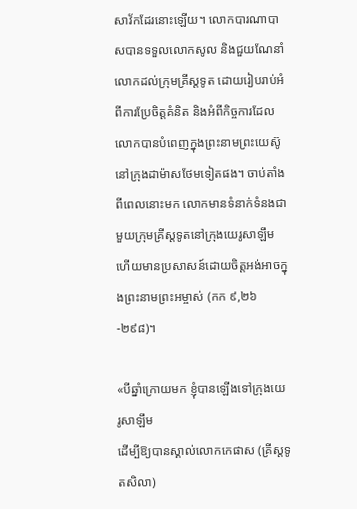សាវ័កដែរនោះឡើយ។ លោកបារណាបាសបានទទួលលោកសូល និងជួយណែនាំលោកដល់ក្រុមគ្រីស្តទូត ដោយរៀបរាប់អំពីការប្រែចិត្តគំនិត និងអំពីកិច្ចការដែលលោកបានបំពេញក្នុងព្រះនាមព្រះយេស៊ូនៅក្រុងដាម៉ាសថែមទៀតផង។ ចាប់តាំងពីពេលនោះមក លោកមានទំនាក់ទំនងជាមួយក្រុមគ្រីស្តទូតនៅក្រុងយេរូ‌សាឡឹម ហើយមានប្រសាសន៍ដោយចិត្តអង់‌អាចក្នុងព្រះ‌នាមព្រះ‌អម្ចាស់ (កក ៩,២៦-២៩៨)។

«បីឆ្នាំក្រោយមក ខ្ញុំបានឡើងទៅក្រុងយេរូ‌សាឡឹម
ដើម្បីឱ្យបានស្គាល់លោកកេផាស (គ្រីស្តទូតសិលា)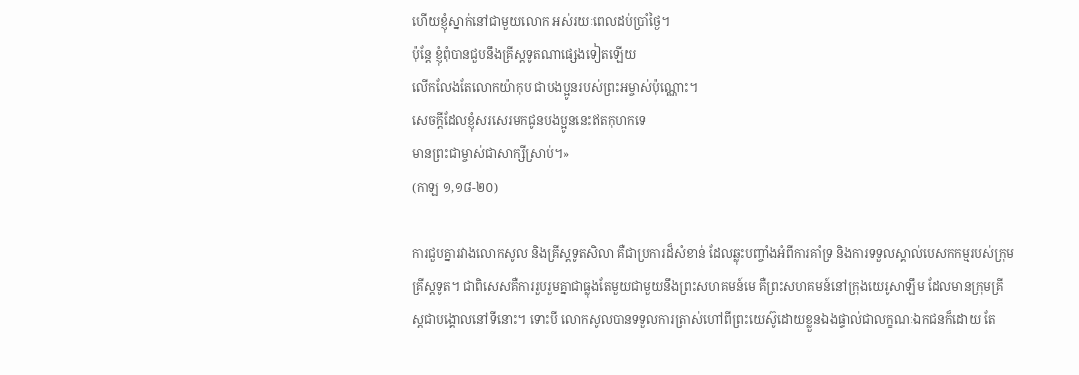ហើយខ្ញុំស្នាក់នៅជាមួយលោក អស់‌រយៈពេលដប់ប្រាំថ្ងៃ។
ប៉ុន្តែ ខ្ញុំពុំបានជួបនឹងគ្រីស្តទូតណាផ្សេងទៀតឡើយ
លើក‌លែងតែលោកយ៉ាកុប ជាបង‌ប្អូនរបស់ព្រះ‌អម្ចាស់ប៉ុណ្ណោះ។
សេចក្ដីដែលខ្ញុំសរសេរមកជូនបង‌ប្អូននេះឥតកុហកទេ
មានព្រះ‌ជាម្ចាស់ជាសាក្សីស្រាប់។»
(កាឡ ១,១៨-២០)

ការជួបគ្នារវាងលោកសូល និងគ្រីស្តទូតសិលា គឺជាប្រការដ៏សំខាន់ ដែលឆ្លុះបញ្ចាំងអំពីការគាំទ្រ និងការទទួលស្គាល់បេសកកម្មរបស់ក្រុមគ្រីស្តទូត។ ជាពិសេសគឺការរួបរួមគ្នាជាធ្លុងតែមួយជាមួយនឹងព្រះសហគមន៍មេ គឺព្រះសហគមន៍នៅក្រុងយេរូសាឡឹម ដែលមានក្រុមគ្រីស្តជាបង្គោលនៅទីនោះ។ ទោះបី លោកសូលបានទទួលការត្រាស់ហៅពីព្រះយេស៊ូដោយខ្លួនឯងផ្ទាល់ជាលក្ខណៈឯកជនក៏ដោយ តែ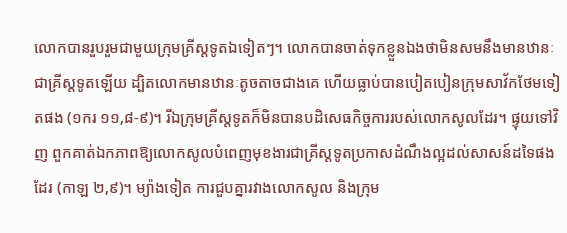លោកបានរួបរួមជាមួយក្រុមគ្រីស្តទូតឯទៀតៗ។ លោកបានចាត់ទុកខ្លួនឯងថាមិនសមនឹងមានឋានៈជាគ្រីស្តទូតឡើយ ដ្បិតលោកមានឋានៈតូចតាចជាងគេ ហើយធ្លាប់បានបៀតបៀនក្រុមសាវ័កថែមទៀតផង (១ករ ១១,៨-៩)។ រីឯក្រុមគ្រីស្តទូតក៏មិនបានបដិសេធកិច្ចការរបស់លោកសូលដែរ។ ផ្ទុយទៅវិញ ពួកគាត់ឯកភាពឱ្យលោកសូលបំពេញមុខងារជាគ្រីស្តទូតប្រកាសដំណឹងល្អដល់សាសន៍ដទៃផងដែរ (កាឡ ២,៩)។ ម្យ៉ាងទៀត ការជួបគ្នារវាងលោកសូល និងក្រុម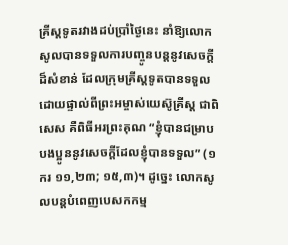គ្រីស្តទូតរវាងដប់ប្រាំថ្ងៃនេះ នាំឱ្យលោកសូលបានទទួលការបញ្ចូនបន្តនូវសេចក្តីដ៏សំខាន់ ដែលក្រុមគ្រីស្តទូតបានទទួលដោយផ្ទាល់ពីព្រះអម្ចាស់យេស៊ូគ្រីស្ត ជាពិសេស គឺពិធីអរព្រះគុណ “ខ្ញុំបានជម្រាបបង‌ប្អូននូវសេចក្ដីដែលខ្ញុំបានទទួល” (១ករ ១១,២៣; ១៥,៣)។ ដូច្នេះ លោកសូលបន្តបំពេញបេសកកម្ម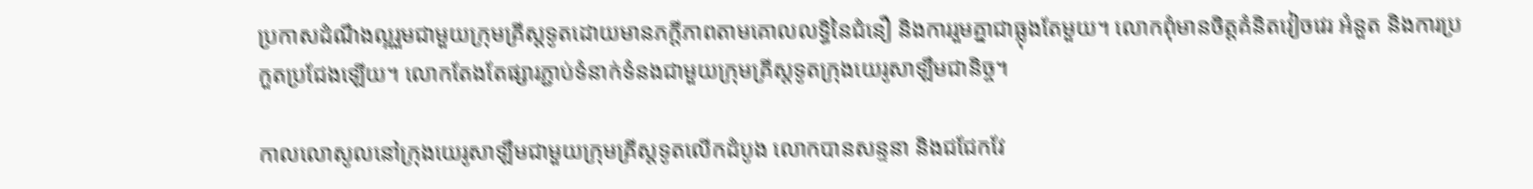ប្រកាសដំណឹងល្អរួមជាមួយក្រុមគ្រីស្តទូតដោយមានភក្ដីភាពតាមគោលលទ្ធិនៃជំនឿ និងការរួមគ្នាជាធ្លុងតែមួយ។ លោកពុំមានចិត្តគំនិតវៀចវេរ អំនួត និងការប្រកួតប្រជែងឡើយ។ លោកតែងតែផ្សារភ្ជាប់ទំនាក់ទំនងជាមួយក្រុមគ្រីស្តទូតក្រុងយេរូសាឡឹមជានិច្ច។

កាលលោសូលនៅក្រុងយេរូសាឡឹមជាមួយក្រុមគ្រីស្តទូតលើកដំបូង លោកបានសន្ទនា និងជជែកវែ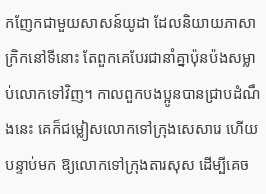ក‌ញែកជាមួយសាសន៍យូដា ដែលនិយាយភាសាក្រិកនៅទីនោះ តែពួកគេបែរជានាំគ្នាប៉ុន‌ប៉ងសម្លាប់លោកទៅវិញ។ កាលពួកបង‌ប្អូនបានជ្រាបដំណឹងនេះ គេក៏ជម្លៀសលោកទៅក្រុងសេសារេ ហើយបន្ទាប់មក ឱ្យលោកទៅក្រុងតារសុស ដើម្បីគេច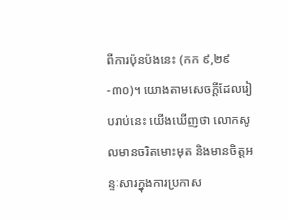ពីការប៉ុនប៉ងនេះ (កក ៩,២៩-៣០)។ យោងតាមសេចក្តីដែលរៀបរាប់នេះ យើងឃើញថា លោកសូលមានចរិតមោះមុត និងមានចិត្តអន្ទៈសារក្នុងការប្រកាស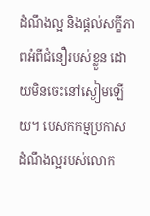ដំណឹងល្អ និងផ្តល់សក្ខីភាពអំពីជំនឿរបស់ខ្លួន ដោយមិនចេះនៅស្ងៀមឡើយ។ បេសកកម្មប្រកាសដំណឹងល្អរបស់លោក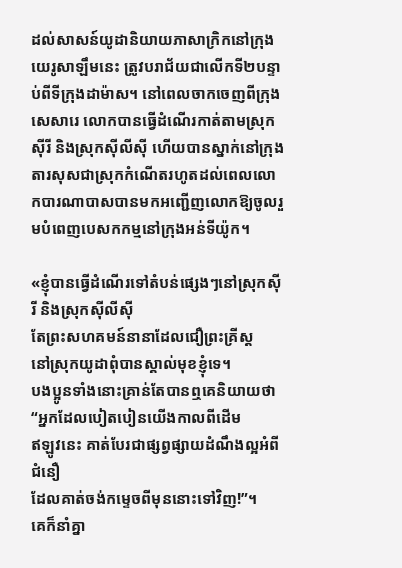ដល់សាសន៍យូដានិយាយភាសាក្រិកនៅក្រុងយេរូសាឡឹមនេះ ត្រូវបរាជ័យជាលើកទី២បន្ទាប់ពីទីក្រុងដាម៉ាស។ នៅពេលចាកចេញពីក្រុងសេសារេ លោកបានធ្វើដំណើរកាត់តាមស្រុកស៊ីរី និងស្រុកស៊ីលីស៊ី ហើយបានស្នាក់នៅក្រុងតារសុសជាស្រុកកំណើតរហូតដល់ពេលលោកបារណាបាសបានមកអញ្ជើញលោកឱ្យចូលរួមបំពេញបេសកកម្មនៅក្រុងអន់ទីយ៉ូក។

«ខ្ញុំបានធ្វើដំណើរទៅតំបន់ផ្សេងៗនៅស្រុកស៊ីរី និងស្រុកស៊ីលីស៊ី
តែព្រះ‌សហគមន៍នានាដែលជឿព្រះ‌គ្រីស្ត
នៅស្រុកយូដាពុំបានស្គាល់មុខខ្ញុំទេ។
បង‌ប្អូនទាំងនោះគ្រាន់តែបានឮគេនិយាយថា
“អ្នកដែលបៀត‌បៀនយើងកាលពីដើម
ឥឡូវនេះ គាត់បែរជាផ្សព្វផ្សាយដំណឹង‌ល្អអំពីជំនឿ
ដែលគាត់ចង់កម្ទេចពីមុននោះទៅវិញ!”។
គេក៏នាំគ្នា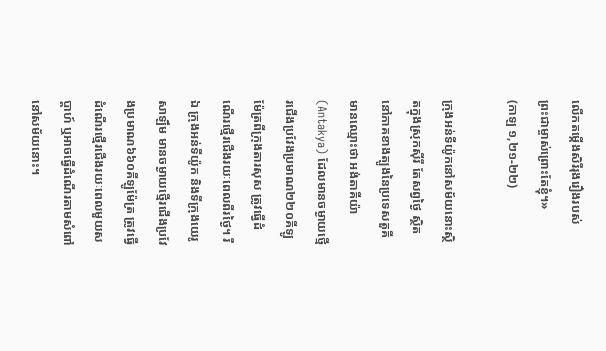លើកតម្កើងសិរី‌រុងរឿងរបស់ព្រះ‌ជាម្ចាស់ព្រោះតែខ្ញុំ។»
(កាឡ ១,២១-២២)

ក្រុងអន់ទីយ៉ូកនៅសម័យនោះស្ថិតក្នុងស្រុកស៊ីរី តែសព្វថ្ងៃ ស្ថិតនៅភាគខាងត្បូងនៃប្រទេសតួគី មានឈ្មោះថា អង់តាគីយ៉ា (Antakya) ដែលមានចម្ងាយថ្មើរជើងប្រវែងប្រមាណ២២០គីឡូម៉ែត្រពីក្រុងតារសុស ត្រូវធ្វើដំណើរថ្មើរជើងរយៈពេលពីរថ្ងៃ។ រីឯ ក្រុងអន់ទីយ៉ូក និងទីក្រុងយេរូសាឡឹម មានចម្ងាយថ្មើរជើងប្រវែងប្រមាណ៦៦០គីឡូម៉ែត្រ ត្រូវធ្វើដំណើរថ្មើរជើងរយៈពេលមួយសប្ដាហ៍ ឬអាចធ្វើដំណើរតាមសំពៅនៅសម័យនោះ។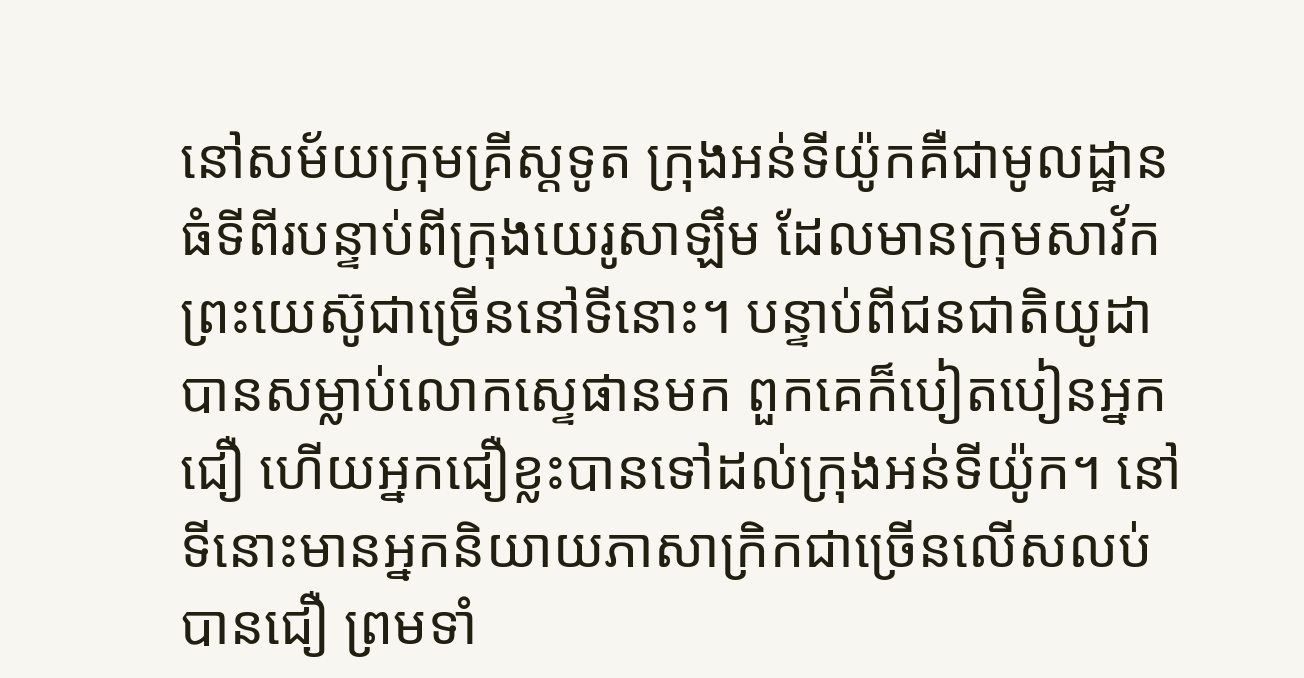នៅសម័យក្រុមគ្រីស្តទូត ក្រុងអន់ទីយ៉ូកគឺជាមូលដ្ឋានធំទីពីរបន្ទាប់ពីក្រុងយេរូសាឡឹម ដែលមានក្រុមសាវ័កព្រះយេស៊ូជាច្រើននៅទីនោះ។ បន្ទាប់ពីជនជាតិយូដាបានសម្លាប់លោកស្ទេផានមក ពួកគេក៏បៀតបៀនអ្នកជឿ ហើយអ្នកជឿខ្លះបានទៅដល់ក្រុងអន់ទីយ៉ូក។ នៅទីនោះមានអ្នកនិយាយភាសាក្រិកជាច្រើនលើសលប់បានជឿ ព្រមទាំ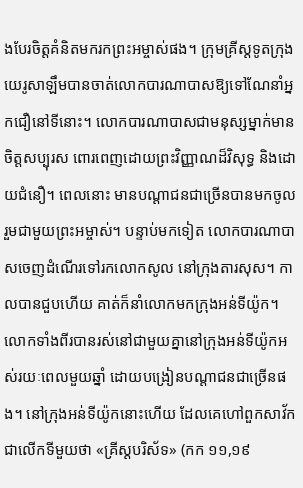ងបែរចិត្តគំនិតមករកព្រះ‌អម្ចាស់ផង។ ក្រុមគ្រីស្តទូតក្រុងយេរូសាឡឹមបានចាត់លោកបារណាបាសឱ្យទៅណែនាំអ្នកជឿនៅទីនោះ។ លោកបារណា‌បាសជាមនុស្សម្នាក់មានចិត្តសប្បុរស ពោរ‌ពេញដោយព្រះ‌វិញ្ញាណដ៏‌វិសុទ្ធ និងដោយជំនឿ។ ពេលនោះ មានបណ្ដា‌ជនជាច្រើនបានមកចូលរួមជាមួយព្រះ‌អម្ចាស់។ បន្ទាប់មកទៀត លោកបារណា‌បាសចេញដំណើរទៅរកលោកសូល នៅក្រុងតារសុស។ កាលបានជួបហើយ គាត់ក៏នាំលោកមកក្រុងអន់‌ទី‌យ៉ូក។ លោកទាំងពីរបានរស់នៅជាមួយគ្នានៅក្រុងអន់ទីយ៉ូកអស់‌រយៈពេលមួយឆ្នាំ ដោយបង្រៀនបណ្ដា‌ជនជាច្រើនផង។ នៅក្រុងអន់‌ទី‌យ៉ូកនោះហើយ ដែលគេហៅពួកសាវ័ក ជាលើកទីមួយថា «គ្រីស្ដ‌បរិស័ទ» (កក ១១,១៩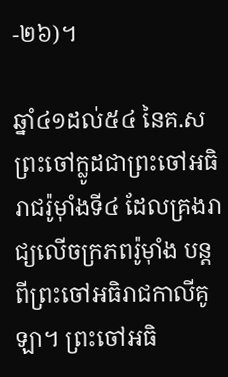-២៦)។

ឆ្នាំ៤១ដល់៥៤ នៃគ.ស ព្រះចៅក្លូដជាព្រះចៅអធិរាជរ៉ូម៉ាំងទី៤ ដែលគ្រងរាជ្យលើចក្រភពរ៉ូម៉ាំង បន្តពីព្រះចៅអធិរាជកាលីគូឡា។ ព្រះចៅអធិ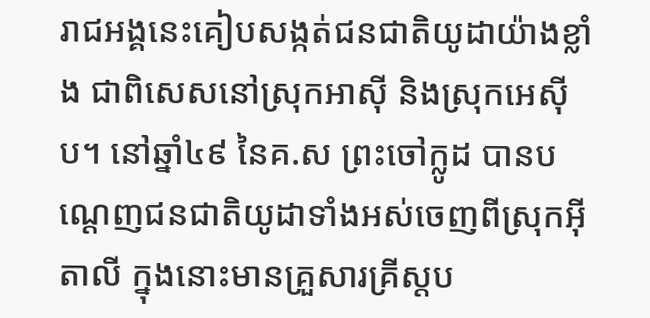រាជអង្គនេះគៀបសង្កត់ជនជាតិយូដាយ៉ាងខ្លាំង ជាពិសេសនៅស្រុកអាស៊ី និងស្រុកអេស៊ីប។ នៅឆ្នាំ៤៩ នៃគ.ស ព្រះចៅក្លូដ បានបណ្តេញជនជាតិយូដាទាំងអស់ចេញពីស្រុកអ៊ីតាលី ក្នុងនោះមានគ្រួសារគ្រីស្តប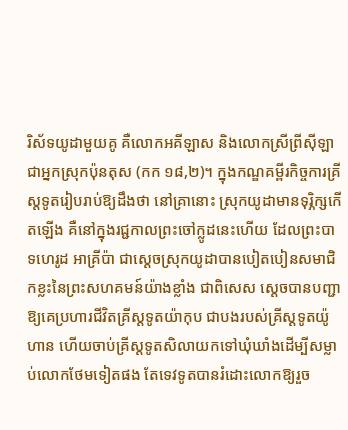រិស័ទយូដាមួយគូ គឺលោកអគី‌ឡាស និងលោកស្រីព្រីស៊ីឡាជាអ្នកស្រុកប៉ុនតុស (កក ១៨,២)។ ក្នុងកណ្ឌគម្ពីរកិច្ចការគ្រីស្តទូតរៀបរាប់ឱ្យដឹងថា នៅគ្រានោះ ស្រុកយូដាមានទុរ្ភិក្សកើតឡើង គឺនៅក្នុងរជ្ជកាលព្រះចៅក្លូដនេះហើយ ដែលព្រះបាទហេរូដ អាគ្រីប៉ា ជាសេ្តចស្រុកយូដាបានបៀតបៀនសមាជិកខ្លះនៃព្រះសហគមន៍យ៉ាងខ្លាំង ជាពិសេស ស្ដេចបានបញ្ជាឱ្យគេប្រហារជីវិតគ្រីស្តទូតយ៉ាកុប ជាបងរបស់គ្រីស្តទូតយ៉ូហាន ហើយចាប់គ្រីស្តទូតសិលាយកទៅឃុំឃាំងដើម្បីសម្លាប់លោកថែមទៀតផង តែទេវទូតបានរំដោះលោកឱ្យរួច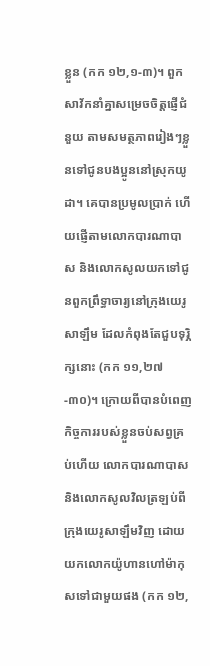ខ្លួន (កក ១២,១-៣)។ ពួកសាវ័កនាំគ្នាសម្រេចចិត្តផ្ញើជំនួយ តាមសមត្ថ‌ភាពរៀងៗខ្លួនទៅជូនបង‌ប្អូននៅស្រុកយូដា។ គេបានប្រមូលប្រាក់ ហើយផ្ញើតាមលោកបារណា‌បាស និងលោកសូលយកទៅជូនពួកព្រឹទ្ធា‌ចារ្យនៅក្រុងយេរូសាឡឹម ដែលកំពុងតែជួបទុរ្ភិក្សនោះ (កក ១១,២៧-៣០)។ ក្រោយពីបានបំពេញកិច្ច‌ការរបស់ខ្លួនចប់សព្វគ្រប់ហើយ លោកបារណា‌បាស និងលោកសូលវិលត្រឡប់ពីក្រុងយេរូ‌សាឡឹមវិញ ដោយយកលោកយ៉ូហានហៅម៉ាកុសទៅជាមួយផង (កក ១២,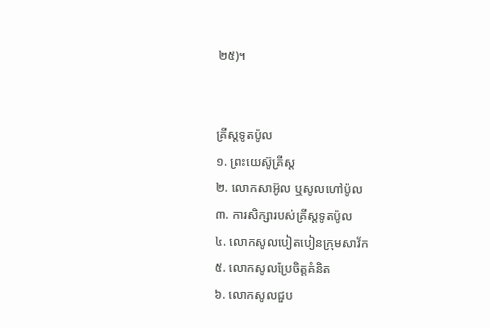២៥)។


គ្រីស្តទូតប៉ូល
១. ព្រះយេស៊ូគ្រីស្ត
២. លោកសាអ៊ូល ឬសូលហៅប៉ូល
៣. ការសិក្សារបស់គ្រីស្តទូតប៉ូល
៤. លោកសូលបៀតបៀនក្រុមសាវ័ក
៥. លោកសូលប្រែចិត្តគំនិត
៦. លោកសូលជួប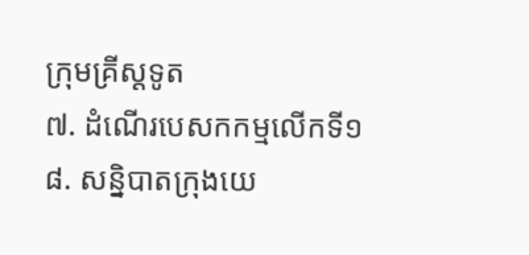ក្រុមគ្រីស្តទូត
៧. ដំណើរបេសកកម្មលើកទី១
៨. សន្និបាតក្រុងយេ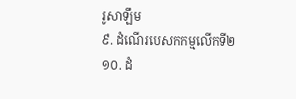រូសាឡឹម
៩. ដំណើរបេសកកម្មលើកទី២
១០. ដំ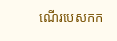ណើរបេសកក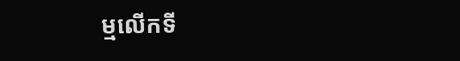ម្មលើកទី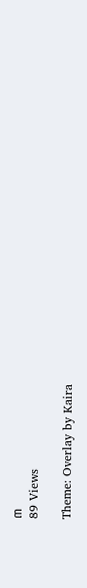៣
89 Views

Theme: Overlay by Kaira